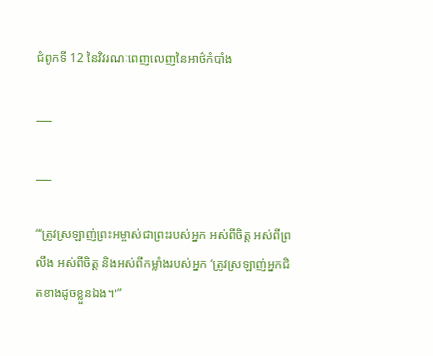ជំពូកទី 12 នៃវិវរណៈពេញលេញនៃអាថ៌កំបាំង

___

___

“‘ត្រូវស្រឡាញ់ព្រះអម្ចាស់ជាព្រះរបស់អ្នក អស់ពីចិត្ត អស់ពីព្រលឹង អស់ពីចិត្ត និងអស់ពីកម្លាំងរបស់អ្នក ‘ត្រូវស្រឡាញ់អ្នកជិតខាងដូចខ្លួនឯង។'”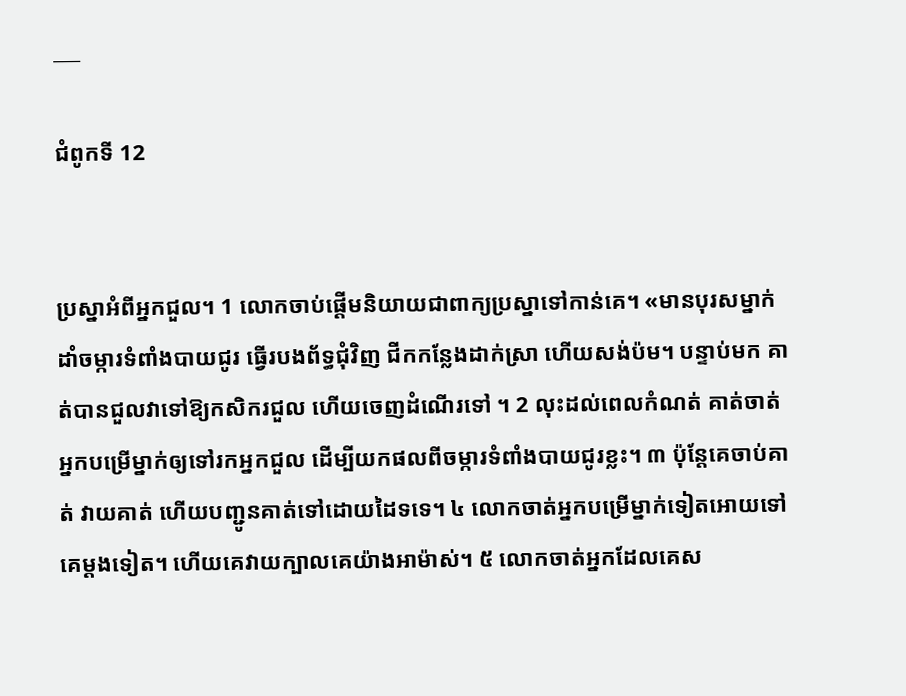___

ជំពូកទី 12


ប្រស្នាអំពីអ្នកជួល។ 1 លោកចាប់ផ្ដើមនិយាយជាពាក្យប្រស្នាទៅកាន់គេ។ «មានបុរសម្នាក់ដាំចម្ការទំពាំង‌បាយជូរ ធ្វើរបងព័ទ្ធជុំវិញ ជីកកន្លែងដាក់ស្រា ហើយសង់ប៉ម។ បន្ទាប់មក គាត់បានជួលវាទៅឱ្យកសិករជួល ហើយចេញដំណើរទៅ ។ 2 លុះដល់ពេលកំណត់ គាត់ចាត់អ្នកបម្រើម្នាក់ឲ្យទៅរកអ្នកជួល ដើម្បីយកផលពីចម្ការទំពាំង‌បាយជូរខ្លះ។ ៣ ប៉ុន្តែគេចាប់គាត់ វាយគាត់ ហើយបញ្ជូនគាត់ទៅដោយដៃទទេ។ ៤ លោកចាត់អ្នកបម្រើម្នាក់ទៀតអោយទៅគេម្ដងទៀត។ ហើយគេវាយក្បាលគេយ៉ាងអាម៉ាស់។ ៥ លោកចាត់អ្នកដែលគេស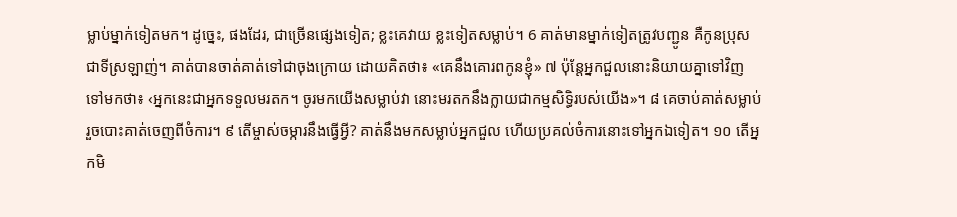ម្លាប់ម្នាក់ទៀតមក។ ដូច្នេះ, ផងដែរ, ជាច្រើនផ្សេងទៀត; ខ្លះគេវាយ ខ្លះទៀតសម្លាប់។ 6 គាត់មានម្នាក់ទៀតត្រូវបញ្ជូន គឺកូនប្រុសជាទីស្រឡាញ់។ គាត់បានចាត់គាត់ទៅជាចុងក្រោយ ដោយគិតថា៖ «គេនឹងគោរពកូនខ្ញុំ» ៧ ប៉ុន្តែអ្នកជួលនោះនិយាយគ្នាទៅវិញទៅមកថា៖ ‹អ្នកនេះជាអ្នកទទួលមរតក។ ចូរមកយើងសម្លាប់វា នោះមរតកនឹងក្លាយជាកម្មសិទ្ធិរបស់យើង»។ ៨ គេចាប់គាត់សម្លាប់ រួចបោះគាត់ចេញពីចំការ។ ៩ តើម្ចាស់ចម្ការនឹងធ្វើអ្វី? គាត់នឹងមកសម្លាប់អ្នកជួល ហើយប្រគល់ចំការនោះទៅអ្នកឯទៀត។ ១០ តើអ្នកមិ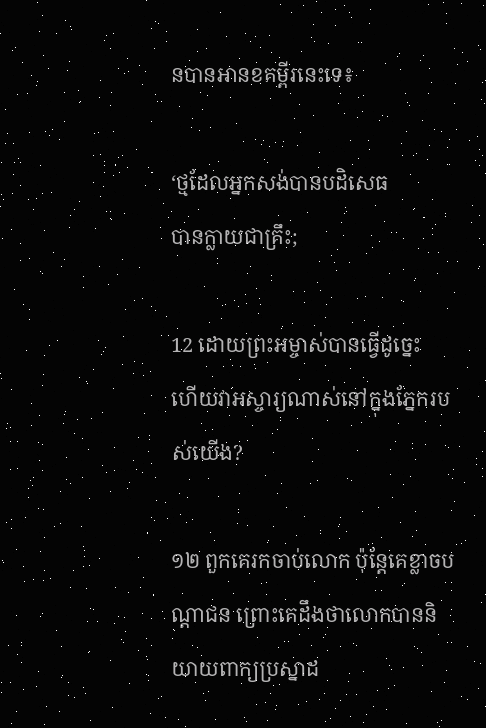នបានអានខគម្ពីរនេះទេ៖

‘ថ្មដែលអ្នកសង់បានបដិសេធ
បានក្លាយជាគ្រឹះ;

12 ដោយព្រះ‌អម្ចាស់បានធ្វើដូច្នេះ
ហើយវាអស្ចារ្យណាស់នៅក្នុងភ្នែករបស់យើង?

១២ ពួកគេរកចាប់លោក ប៉ុន្តែគេខ្លាចបណ្ដាជន ព្រោះគេដឹងថាលោកបាននិយាយពាក្យប្រស្នាដ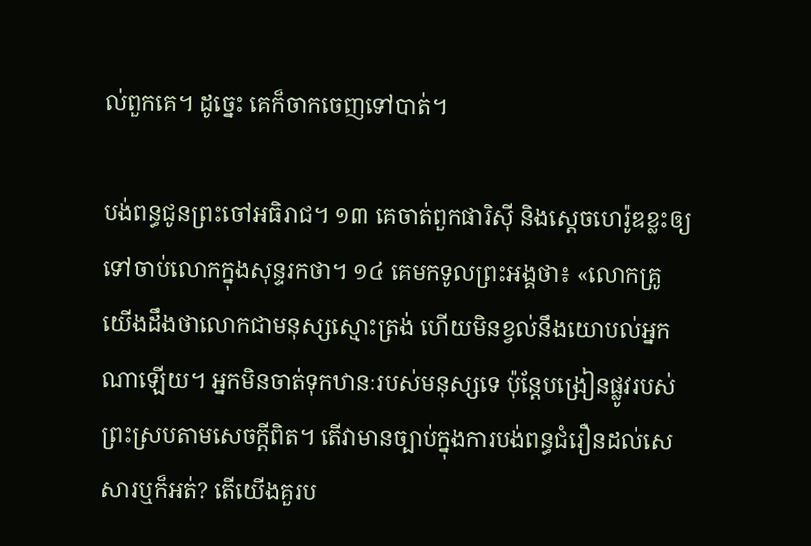ល់ពួកគេ។ ដូច្នេះ គេក៏ចាកចេញទៅបាត់។

បង់ពន្ធជូនព្រះចៅអធិរាជ។ ១៣ គេចាត់ពួកផារិស៊ី និងស្ដេចហេរ៉ូឌខ្លះឲ្យទៅចាប់លោកក្នុងសុន្ទរកថា។ ១៤ គេមកទូលព្រះអង្គថា៖ «លោកគ្រូ យើងដឹងថាលោកជាមនុស្សស្មោះត្រង់ ហើយមិនខ្វល់នឹងយោបល់អ្នកណាឡើយ។ អ្នកមិនចាត់ទុកឋានៈរបស់មនុស្សទេ ប៉ុន្តែបង្រៀនផ្លូវរបស់ព្រះស្របតាមសេចក្ដីពិត។ តើវាមានច្បាប់ក្នុងការបង់ពន្ធជំរឿនដល់សេសារឬក៏អត់? តើយើងគួរប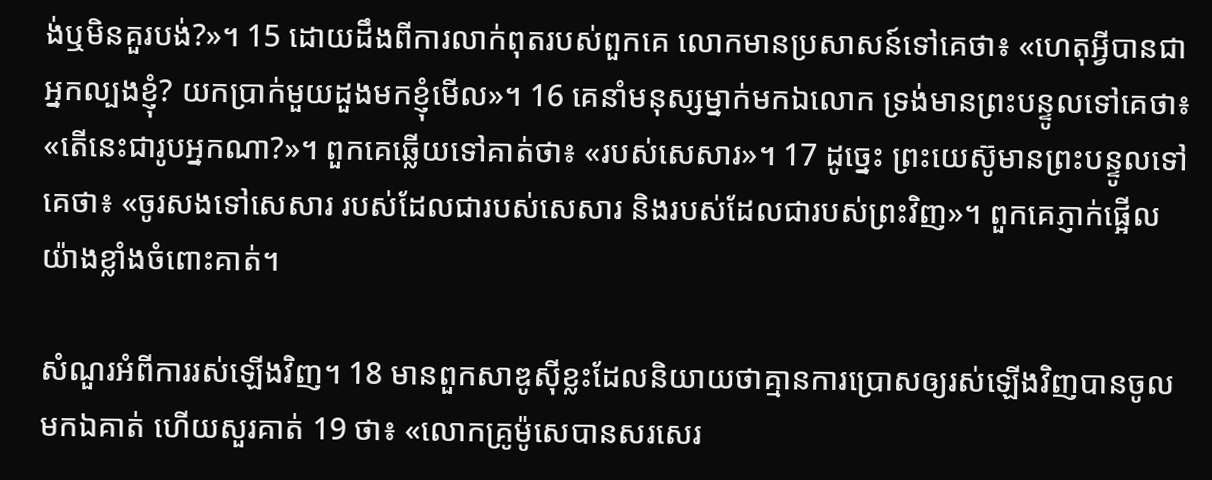ង់ឬមិនគួរបង់?»។ 15 ដោយដឹងពីការលាក់ពុតរបស់ពួកគេ លោកមានប្រសាសន៍ទៅគេថា៖ «ហេតុអ្វីបានជាអ្នកល្បងខ្ញុំ? យកប្រាក់មួយដួងមកខ្ញុំមើល»។ 16 គេនាំមនុស្សម្នាក់មកឯលោក ទ្រង់មានព្រះ‌បន្ទូលទៅគេថា៖ «តើនេះជារូបអ្នកណា?»។ ពួកគេឆ្លើយទៅគាត់ថា៖ «របស់សេសារ»។ 17 ដូច្នេះ ព្រះយេស៊ូមានព្រះបន្ទូលទៅគេថា៖ «ចូរសងទៅសេសារ របស់ដែលជារបស់សេសារ និងរបស់ដែលជារបស់ព្រះវិញ»។ ពួកគេភ្ញាក់ផ្អើលយ៉ាងខ្លាំងចំពោះគាត់។

សំណួរអំពីការរស់ឡើងវិញ។ 18 មានពួកសាឌូស៊ីខ្លះដែលនិយាយថាគ្មានការប្រោសឲ្យរស់ឡើងវិញបានចូលមកឯគាត់ ហើយសួរគាត់ 19 ថា៖ «លោកគ្រូម៉ូសេបានសរសេរ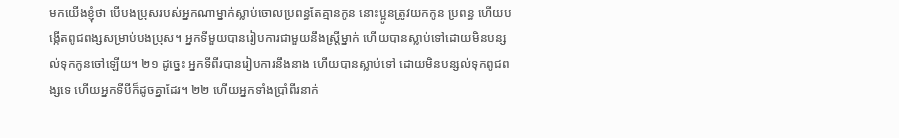មកយើងខ្ញុំថា បើបងប្រុសរបស់អ្នកណាម្នាក់ស្លាប់ចោលប្រពន្ធតែគ្មានកូន នោះប្អូនត្រូវយកកូន ប្រពន្ធ ហើយបង្កើតពូជពង្សសម្រាប់បងប្រុស។ អ្នកទីមួយបានរៀបការជាមួយនឹងស្ត្រីម្នាក់ ហើយបានស្លាប់ទៅដោយមិនបន្សល់ទុកកូនចៅឡើយ។ ២១ ដូច្នេះ អ្នកទីពីរបានរៀបការនឹងនាង ហើយបានស្លាប់ទៅ ដោយមិនបន្សល់ទុកពូជពង្សទេ ហើយអ្នកទីបីក៏ដូចគ្នាដែរ។ ២២ ហើយអ្នកទាំងប្រាំពីរនាក់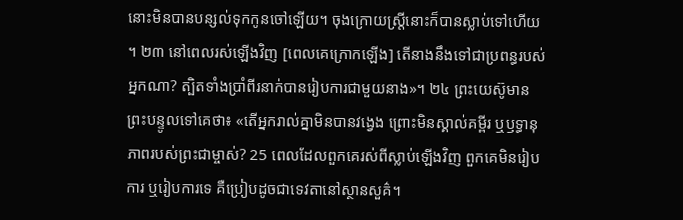នោះមិនបានបន្សល់ទុកកូនចៅឡើយ។ ចុងក្រោយស្ត្រីនោះក៏បានស្លាប់ទៅហើយ ។ ២៣ នៅពេលរស់ឡើងវិញ [ពេលគេក្រោកឡើង] តើនាងនឹងទៅជាប្រពន្ធរបស់អ្នកណា? ត្បិតទាំងប្រាំពីរនាក់បានរៀបការជាមួយនាង»។ ២៤ ព្រះយេស៊ូមានព្រះបន្ទូលទៅគេថា៖ «តើអ្នករាល់គ្នាមិនបានវង្វេង ព្រោះមិនស្គាល់គម្ពីរ ឬឫទ្ធានុភាពរបស់ព្រះជាម្ចាស់? 25 ពេលដែលពួកគេរស់ពីស្លាប់ឡើងវិញ ពួកគេមិនរៀបការ ឬរៀបការទេ គឺប្រៀបដូចជាទេវតានៅស្ថានសួគ៌។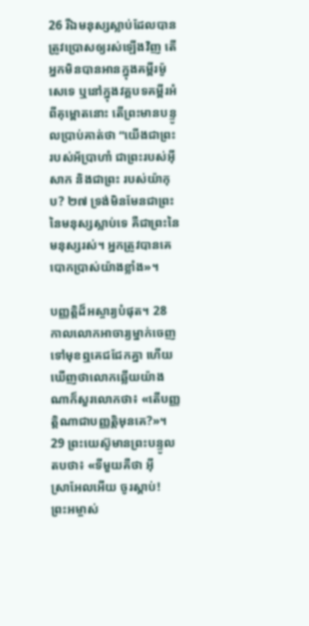26 រីឯមនុស្សស្លាប់ដែលបានត្រូវប្រោសឲ្យរស់ឡើងវិញ តើអ្នកមិនបានអានក្នុងគម្ពីរម៉ូសេទេ ឬនៅក្នុងវគ្គបទគម្ពីរអំពីគុម្ពោតនោះ តើព្រះមានបន្ទូលប្រាប់គាត់ថា “យើងជាព្រះរបស់អ័ប្រាហាំ ជាព្រះរបស់អ៊ីសាក និងជាព្រះ របស់យ៉ាកុប? ២៧ ទ្រង់មិនមែនជាព្រះនៃមនុស្សស្លាប់ទេ គឺជាព្រះនៃមនុស្សរស់។ អ្នកត្រូវបានគេបោកប្រាស់យ៉ាងខ្លាំង»។

បញ្ញត្តិដ៏អស្ចារ្យបំផុត។ 28 កាលលោកអាចារ្យម្នាក់ចេញទៅមុខឮគេជជែកគ្នា ហើយឃើញថាលោកឆ្លើយយ៉ាងណាក៏សួរលោកថា៖ «តើបញ្ញត្តិណាជាបញ្ញត្តិមុនគេ?»។ 29 ព្រះ‌យេស៊ូមានព្រះ‌បន្ទូលតបថា៖ «ទីមួយគឺថា អ៊ីស្រា‌អែលអើយ ចូរស្ដាប់! ព្រះ‌អម្ចាស់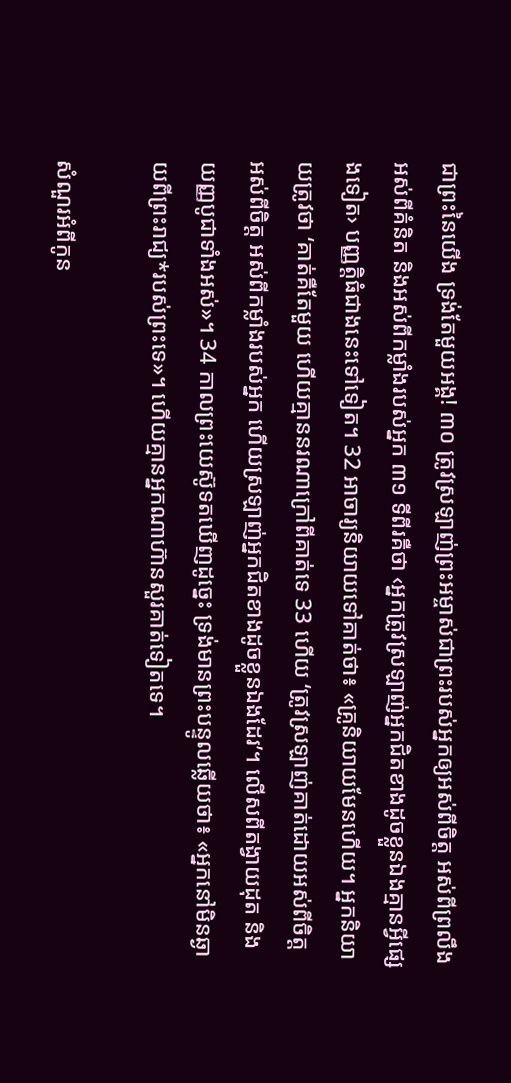ជាព្រះនៃយើង ទ្រង់តែមួយអង្គ! ៣០ ត្រូវស្រឡាញ់ព្រះអម្ចាស់ជាព្រះរបស់អ្នកឲ្យអស់ពីចិត្ត អស់ពីព្រលឹង អស់ពីគំនិត និងអស់ពីកម្លាំងរបស់អ្នក ៣១ ទីពីរគឺថា ‹អ្នកត្រូវស្រឡាញ់អ្នកជិតខាងដូចខ្លួនឯងគ្មានអ្វីផ្សេងទៀត› បញ្ញត្តិធំជាងនេះទៅទៀត។ 32 អាចារ្យនិយាយទៅគាត់ថា៖ «គ្រូនិយាយមែនហើយ។ អ្នកនិយាយត្រូវថា ‘គាត់គឺតែមួយ ហើយគ្មាននរណាក្រៅពីគាត់ទេ 33 ហើយ ‘ត្រូវស្រឡាញ់គាត់ដោយអស់ពីចិត្ត អស់ពីចិត្ត អស់ពីកម្លាំងរបស់អ្នក ហើយស្រឡាញ់អ្នកជិតខាងដូចខ្លួនឯងដែរ’។ លើសពីតង្វាយដុត និងយញ្ញបូជាទាំងអស់»។ 34 កាលព្រះ‌យេស៊ូទតឃើញដូច្នេះ ទ្រង់មានព្រះ‌បន្ទូលឆ្លើយថា៖ «អ្នកនៅមិនឆ្ងាយពីព្រះ‌រាជ្យ*របស់ព្រះទេ»។ ហើយគ្មានអ្នកណាហ៊ានសួរគាត់ទៀតទេ។

សំណួរអំពីកូន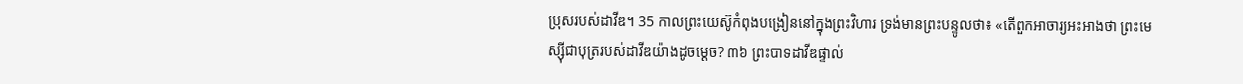ប្រុសរបស់ដាវីឌ។ 35 កាលព្រះ‌យេស៊ូកំពុងបង្រៀននៅក្នុងព្រះ‌វិហារ ទ្រង់មានព្រះ‌បន្ទូលថា៖ «តើពួកអាចារ្យអះអាងថា ព្រះ‌មេស្ស៊ីជាបុត្ររបស់ដាវីឌយ៉ាងដូចម្ដេច? ៣៦ ព្រះបាទដាវីឌផ្ទាល់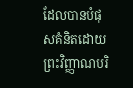ដែលបានបំផុសគំនិតដោយព្រះវិញ្ញាណបរិ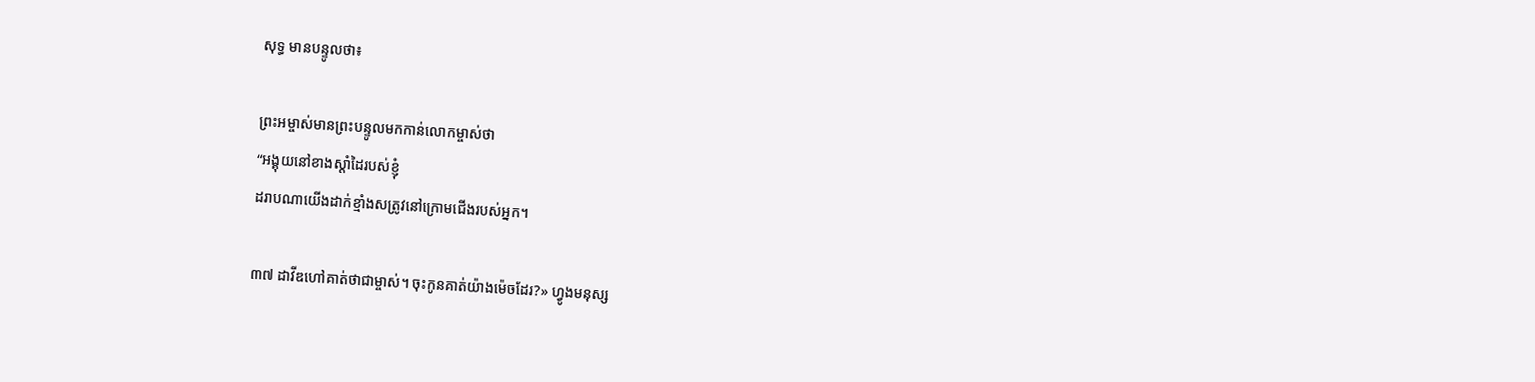សុទ្ធ មានបន្ទូលថា៖

ព្រះអម្ចាស់មានព្រះបន្ទូលមកកាន់លោកម្ចាស់ថា
“អង្គុយនៅខាងស្តាំដៃរបស់ខ្ញុំ
ដរាបណាយើងដាក់ខ្មាំងសត្រូវនៅក្រោមជើងរបស់អ្នក។

៣៧ ដាវីឌហៅគាត់ថាជាម្ចាស់។ ចុះកូនគាត់យ៉ាងម៉េចដែរ?» ហ្វូងមនុស្ស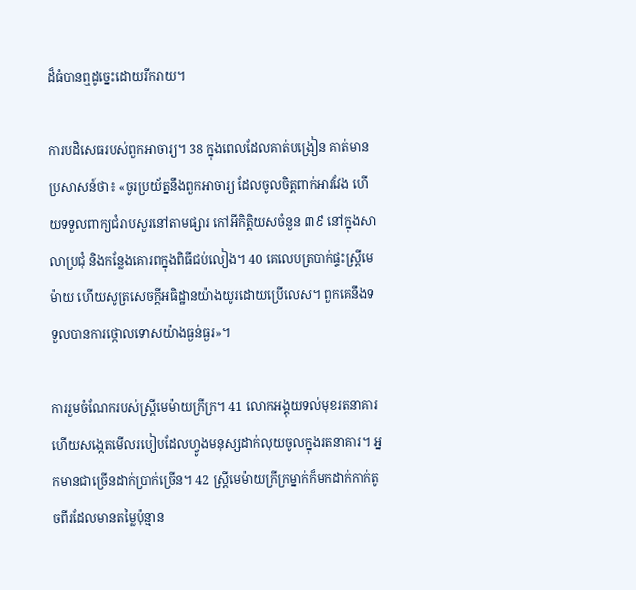ដ៏ធំបានឮដូច្នេះដោយរីករាយ។

ការបដិសេធរបស់ពួកអាចារ្យ។ 38 ក្នុងពេលដែលគាត់បង្រៀន គាត់មានប្រសាសន៍ថា៖ «ចូរប្រយ័ត្ននឹងពួកអាចារ្យ ដែលចូលចិត្តពាក់អាវវែង ហើយទទួលពាក្យជំរាបសួរនៅតាមផ្សារ កៅអីកិត្តិយសចំនួន ៣៩ នៅក្នុងសាលាប្រជុំ និងកន្លែងគោរពក្នុងពិធីជប់លៀង។ 40 គេលេបត្របាក់ផ្ទះស្ត្រីមេម៉ាយ ហើយសូត្រសេចក្ដីអធិដ្ឋានយ៉ាងយូរដោយប្រើលេស។ ពួកគេនឹងទទួលបានការថ្កោលទោសយ៉ាងធ្ងន់ធ្ងរ»។

ការរួមចំណែករបស់ស្រ្តីមេម៉ាយក្រីក្រ។ 41 លោកអង្គុយទល់មុខរតនាគារ ហើយសង្កេតមើលរបៀបដែលហ្វូងមនុស្សដាក់លុយចូលក្នុងរតនាគារ។ អ្នកមានជាច្រើនដាក់ប្រាក់ច្រើន។ 42 ស្ត្រីមេម៉ាយក្រីក្រម្នាក់ក៏មកដាក់កាក់តូចពីរដែលមានតម្លៃប៉ុន្មាន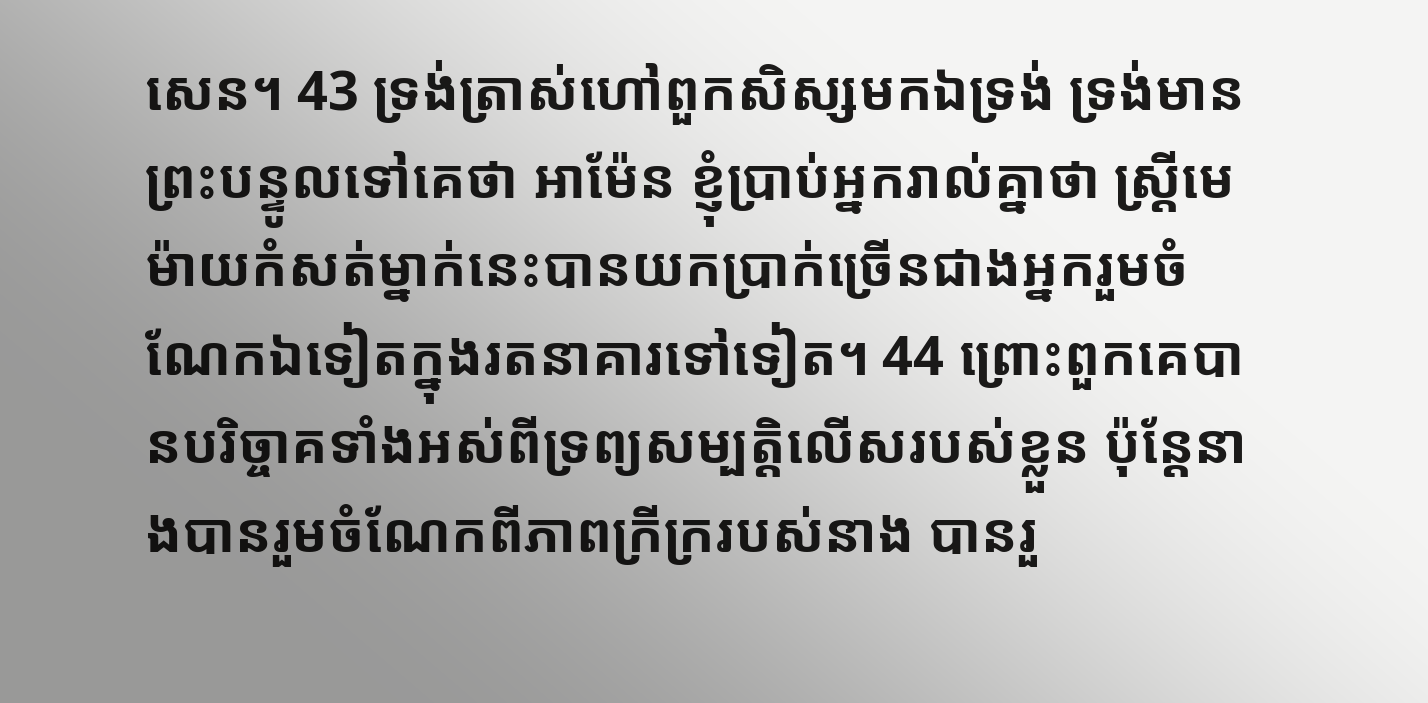សេន។ 43 ទ្រង់ត្រាស់ហៅពួកសិស្សមកឯទ្រង់ ទ្រង់មានព្រះ‌បន្ទូលទៅគេថា អាម៉ែន ខ្ញុំប្រាប់អ្នករាល់គ្នាថា ស្ត្រីមេម៉ាយកំសត់ម្នាក់នេះបានយកប្រាក់ច្រើនជាងអ្នករួមចំណែកឯទៀតក្នុងរតនាគារទៅទៀត។ 44 ព្រោះពួកគេបានបរិច្ចាគទាំងអស់ពីទ្រព្យសម្បត្តិលើសរបស់ខ្លួន ប៉ុន្តែនាងបានរួមចំណែកពីភាពក្រីក្ររបស់នាង បានរួ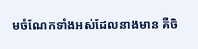មចំណែកទាំងអស់ដែលនាងមាន គឺចិ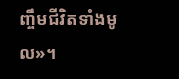ញ្ចឹមជីវិតទាំងមូល»។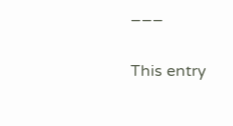___

This entry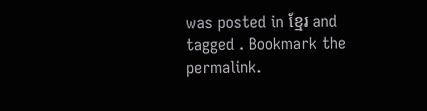was posted in ខ្មែរ and tagged . Bookmark the permalink.